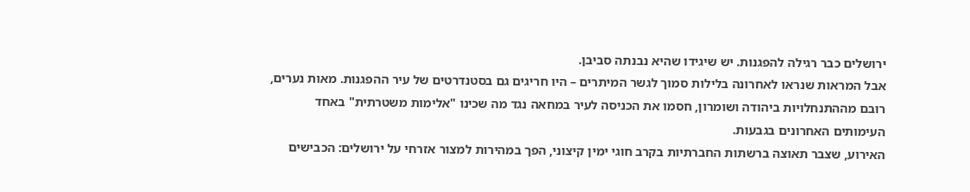ירושלים כבר רגילה להפגנות. יש שיגידו שהיא נבנתה סביבן.
אבל המראות שנראו לאחרונה בלילות סמוך לגשר המיתרים – היו חריגים גם בסטנדרטים של עיר ההפגנות. מאות נערים, רובם מההתנחלויות ביהודה ושומרון, חסמו את הכניסה לעיר במחאה נגד מה שכינו "אלימות משטרתית" באחד העימותים האחרונים בגבעות.
האירוע, שצבר תאוצה ברשתות החברתיות בקרב חוגי ימין קיצוני, הפך במהירות למצור אזרחי על ירושלים: הכבישים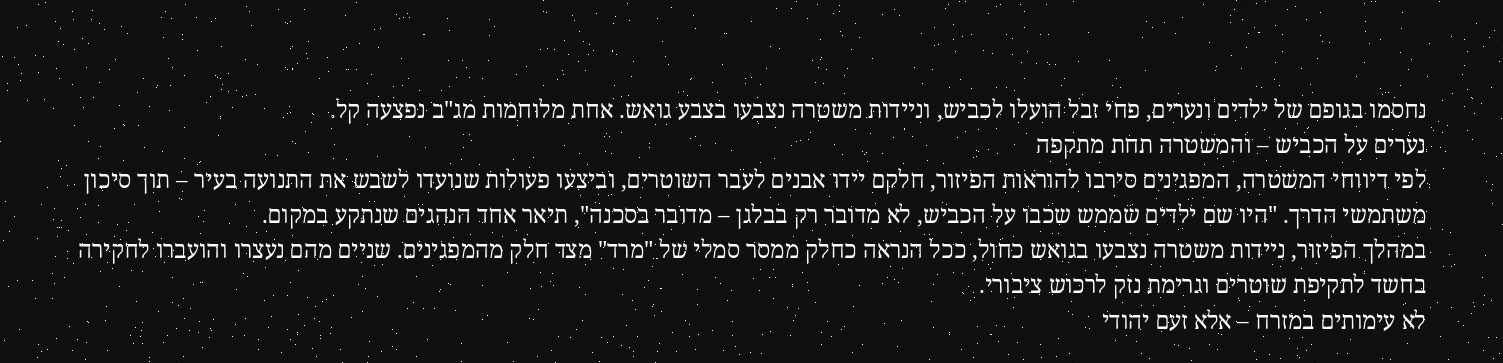נחסמו בגופם של ילדים ונערים, פחי זבל הועלו לכביש, וניידות משטרה נצבעו בצבע גואש. אחת מלוחמות מג"ב נפצעה קל.
נערים על הכביש – והמשטרה תחת מתקפה
לפי דיווחי המשטרה, המפגינים סירבו להוראות הפיזור, חלקם יידו אבנים לעבר השוטרים, וביצעו פעולות שנועדו לשבש את התנועה בעיר – תוך סיכון משתמשי הדרך. "היו שם ילדים שממש שכבו על הכביש, לא מדובר רק בבלגן – מדובר בסכנה", תיאר אחד הנהגים שנתקע במקום.
במהלך הפיזור, ניידות משטרה נצבעו בגואש כחול, ככל הנראה כחלק ממסר סמלי של "מרד" מצד חלק מהמפגינים. שניים מהם נעצרו והועברו לחקירה בחשד לתקיפת שוטרים וגרימת נזק לרכוש ציבורי.
לא עימותים במזרח – אלא זעם יהודי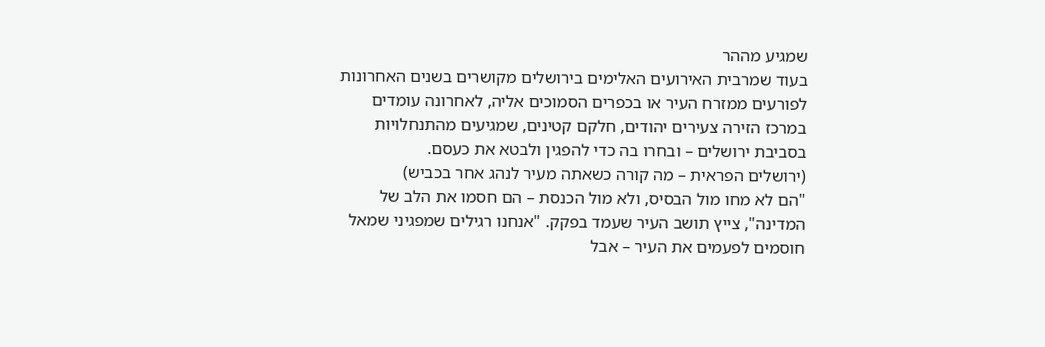שמגיע מההר
בעוד שמרבית האירועים האלימים בירושלים מקושרים בשנים האחרונות לפורעים ממזרח העיר או בכפרים הסמוכים אליה, לאחרונה עומדים במרכז הזירה צעירים יהודים, חלקם קטינים, שמגיעים מהתנחלויות בסביבת ירושלים – ובחרו בה כדי להפגין ולבטא את כעסם.
(ירושלים הפראית – מה קורה כשאתה מעיר לנהג אחר בכביש)
"הם לא מחו מול הבסיס, ולא מול הכנסת – הם חסמו את הלב של המדינה", צייץ תושב העיר שעמד בפקק. "אנחנו רגילים שמפגיני שמאל חוסמים לפעמים את העיר – אבל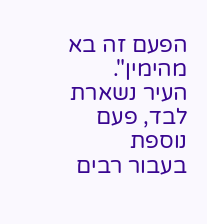הפעם זה בא מהימין".
העיר נשארת לבד, פעם נוספת
בעבור רבים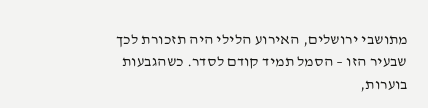מתושבי ירושלים, האירוע הלילי היה תזכורת לכך שבעיר הזו – הסמל תמיד קודם לסדר. כשהגבעות בוערות,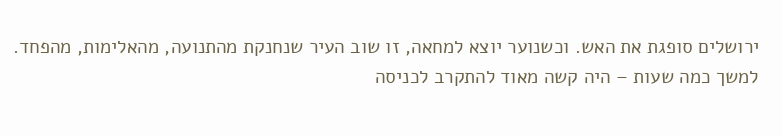ירושלים סופגת את האש. וכשנוער יוצא למחאה, זו שוב העיר שנחנקת מהתנועה, מהאלימות, מהפחד.
למשך כמה שעות – היה קשה מאוד להתקרב לכניסה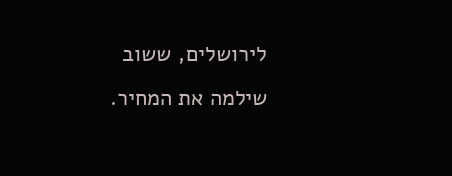לירושלים, ששוב שילמה את המחיר.